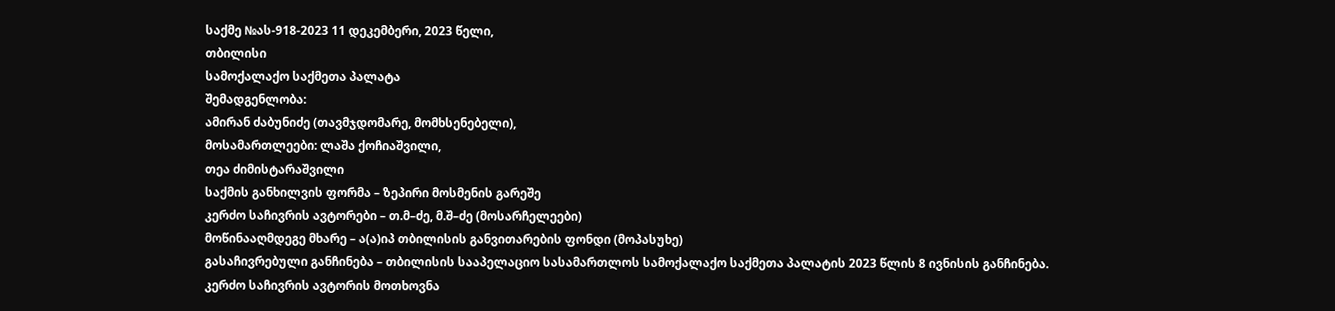საქმე №ას-918-2023 11 დეკემბერი, 2023 წელი,
თბილისი
სამოქალაქო საქმეთა პალატა
შემადგენლობა:
ამირან ძაბუნიძე (თავმჯდომარე, მომხსენებელი),
მოსამართლეები: ლაშა ქოჩიაშვილი,
თეა ძიმისტარაშვილი
საქმის განხილვის ფორმა – ზეპირი მოსმენის გარეშე
კერძო საჩივრის ავტორები – თ.მ–ძე, მ.შ–ძე (მოსარჩელეები)
მოწინააღმდეგე მხარე – ა(ა)იპ თბილისის განვითარების ფონდი (მოპასუხე)
გასაჩივრებული განჩინება – თბილისის სააპელაციო სასამართლოს სამოქალაქო საქმეთა პალატის 2023 წლის 8 ივნისის განჩინება.
კერძო საჩივრის ავტორის მოთხოვნა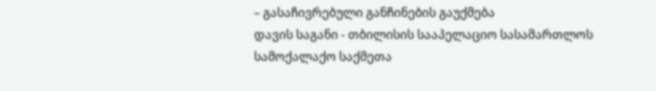– გასაჩივრებული განჩინების გაუქმება
დავის საგანი - თბილისის სააპელაციო სასამართლოს სამოქალაქო საქმეთა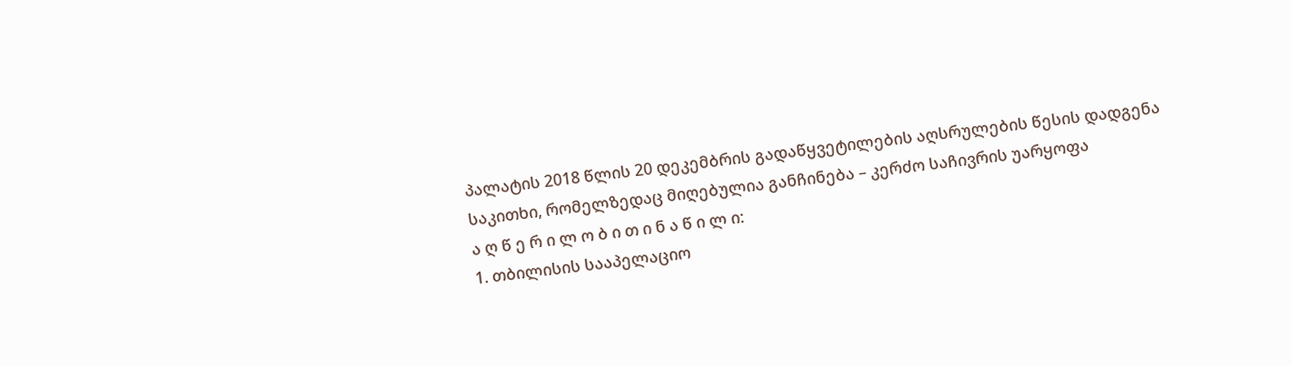პალატის 2018 წლის 20 დეკემბრის გადაწყვეტილების აღსრულების წესის დადგენა
საკითხი, რომელზედაც მიღებულია განჩინება – კერძო საჩივრის უარყოფა
ა ღ წ ე რ ი ლ ო ბ ი თ ი ნ ა წ ი ლ ი:
1. თბილისის სააპელაციო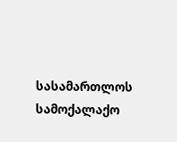სასამართლოს სამოქალაქო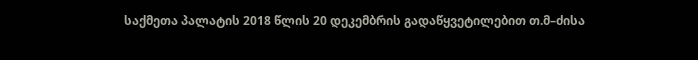საქმეთა პალატის 2018 წლის 20 დეკემბრის გადაწყვეტილებით თ.მ–ძისა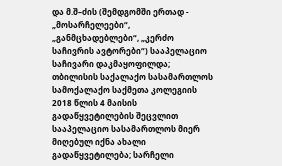და მ.შ–ძის (შემდგომში ერთად - „მოსარჩელეები“, „განმცხადებლები“, „კერძო საჩივრის ავტორები“) სააპელაციო საჩივარი დაკმაყოფილდა; თბილისის საქალაქო სასამართლოს სამოქალაქო საქმეთა კოლეგიის 2018 წლის 4 მაისის გადაწყვეტილების შეცვლით სააპელაციო სასამართლოს მიერ მიღებულ იქნა ახალი გადაწყვეტილება; სარჩელი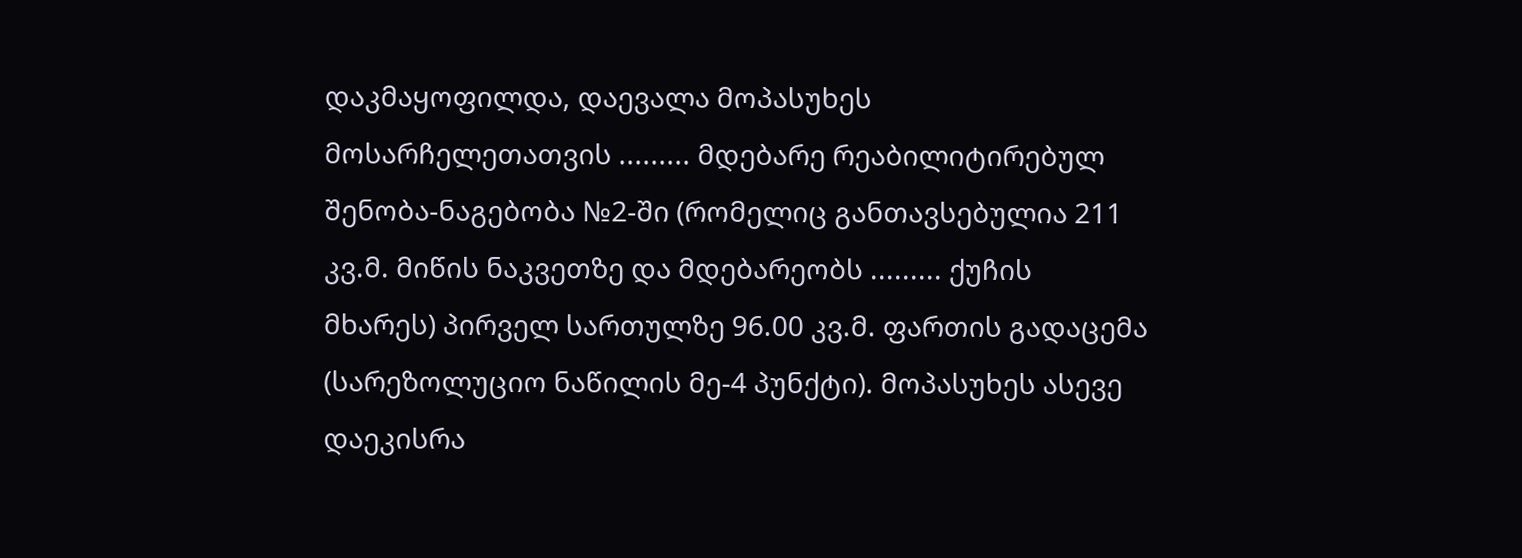დაკმაყოფილდა, დაევალა მოპასუხეს მოსარჩელეთათვის ......... მდებარე რეაბილიტირებულ შენობა-ნაგებობა №2-ში (რომელიც განთავსებულია 211 კვ.მ. მიწის ნაკვეთზე და მდებარეობს ......... ქუჩის მხარეს) პირველ სართულზე 96.00 კვ.მ. ფართის გადაცემა (სარეზოლუციო ნაწილის მე-4 პუნქტი). მოპასუხეს ასევე დაეკისრა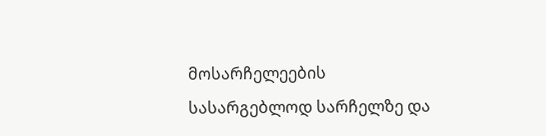მოსარჩელეების სასარგებლოდ სარჩელზე და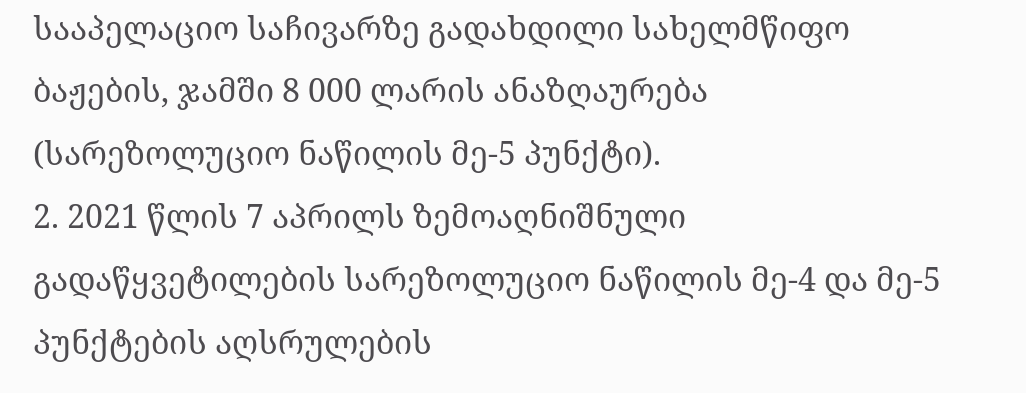სააპელაციო საჩივარზე გადახდილი სახელმწიფო ბაჟების, ჯამში 8 000 ლარის ანაზღაურება (სარეზოლუციო ნაწილის მე-5 პუნქტი).
2. 2021 წლის 7 აპრილს ზემოაღნიშნული გადაწყვეტილების სარეზოლუციო ნაწილის მე-4 და მე-5 პუნქტების აღსრულების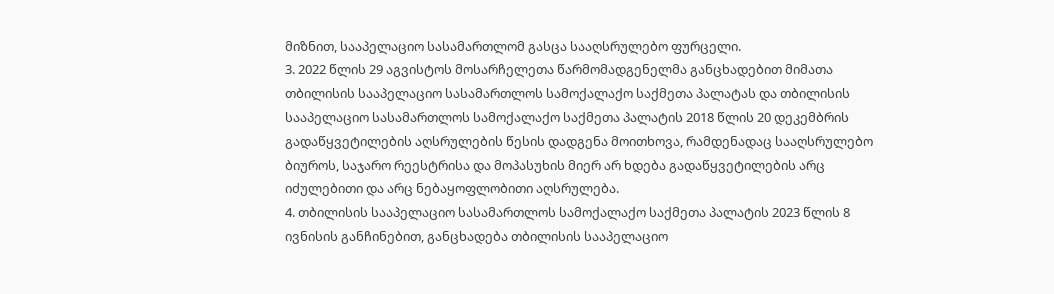მიზნით, სააპელაციო სასამართლომ გასცა სააღსრულებო ფურცელი.
3. 2022 წლის 29 აგვისტოს მოსარჩელეთა წარმომადგენელმა განცხადებით მიმათა თბილისის სააპელაციო სასამართლოს სამოქალაქო საქმეთა პალატას და თბილისის სააპელაციო სასამართლოს სამოქალაქო საქმეთა პალატის 2018 წლის 20 დეკემბრის გადაწყვეტილების აღსრულების წესის დადგენა მოითხოვა, რამდენადაც სააღსრულებო ბიუროს, საჯარო რეესტრისა და მოპასუხის მიერ არ ხდება გადაწყვეტილების არც იძულებითი და არც ნებაყოფლობითი აღსრულება.
4. თბილისის სააპელაციო სასამართლოს სამოქალაქო საქმეთა პალატის 2023 წლის 8 ივნისის განჩინებით, განცხადება თბილისის სააპელაციო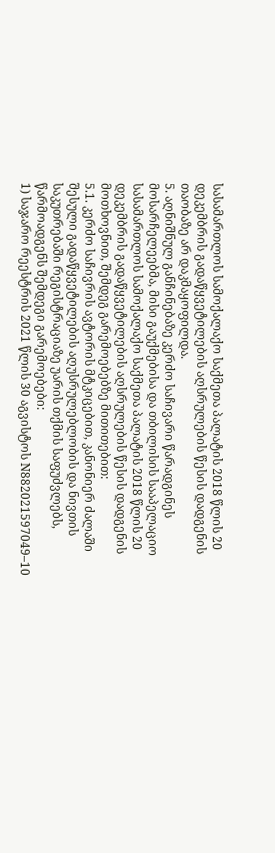სასამართლოს სამოქალაქო საქმეთა პალატის 2018 წლის 20 დეკემბრის გადაწყვეტილების აღსრულების წესის დადგენის თაობაზე არ დაკმაყოფილდა.
5. აღნიშნულ განჩინებაზე კერძო საჩივარი წარადგინეს მოსარჩელეებმა, მისი გაუქმებისა და თბილისის სააპელაციო სასამართლოს სამოქალაქო საქმეთა პალატის 2018 წლის 20 დეკემბრის გადაწყვეტილების აღსრულების წესის დადგენის მოთხოვნით, შემდეგ გარემოებებზე მითითებით:
5.1. კერძო საჩივრის ავტორის მტკიცებით, კანონიერ ძალაში შესული გადაწყვეტილების აღუსრულებლობის და ნივთის საკუთრებაში რეგისტრაციაზე უარის თქმის საფუძვლებს, წარმოადგენს შემდეგი გარემოებები:
1) საჯარო რეესტრის 2021 წლის 30 აგვისტოს N882021597049–10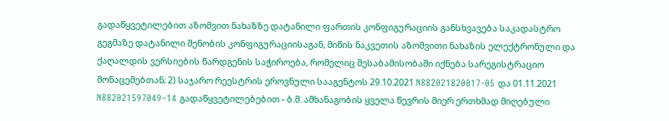გადაწყვეტილებით აზომვით ნახაზზე დატანილი ფართის კონფიგურაციის განსხვავება საკადასტრო გეგმაზე დატანილი შენობის კონფიგურაციისაგან, მიწის ნაკვეთის აზომვითი ნახაზის ელექტრონული და ქაღალდის ვერსიების წარდგენის საჭიროება, რომელიც შესაბამისობაში იქნება სარეგისტრაციო მონაცემებთან; 2) საჯარო რეესტრის ეროვნული სააგენტოს 29.10.2021 N882021820017-05 და 01.11.2021 N882021597049–14 გადაწყვეტილებებით - ბ.მ. ამხანაგობის ყველა წევრის მიერ ერთხმად მიღებული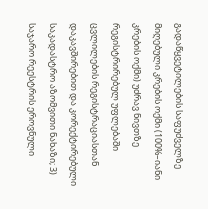გადაწყვეტილების საფუძველზე მიღებული კრების ოქმი (100%–იანი კრების ოქმი) უძრავ ნივთზე რეგისტრირებულ უფლებაში ცვლილების რეგისტრაციასთან დაკავშირებით და კორექტირებული საკადასტრო აზომვითი ნახაზი; 3) საჯარო რეესტრის ეროვნული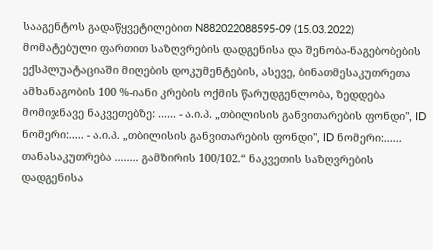სააგენტოს გადაწყვეტილებით N882022088595-09 (15.03.2022) მომატებული ფართით საზღვრების დადგენისა და შენობა-ნაგებობების ექსპლუატაციაში მიღების დოკუმენტების, ასევე, ბინათმესაკუთრეთა ამხანაგობის 100 %-იანი კრების ოქმის წარუდგენლობა, ზედდება მომიჯნავე ნაკვეთებზე: ...... - ა.ი.პ. „თბილისის განვითარების ფონდი", ID ნომერი:..... - ა.ი.პ. „თბილისის განვითარების ფონდი", ID ნომერი:...... თანასაკუთრება ........ გამზირის 100/102.“ ნაკვეთის საზღვრების დადგენისა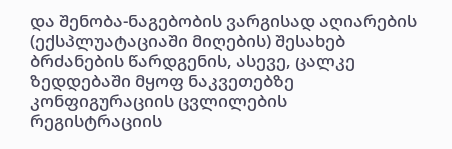და შენობა-ნაგებობის ვარგისად აღიარების (ექსპლუატაციაში მიღების) შესახებ ბრძანების წარდგენის, ასევე, ცალკე ზედდებაში მყოფ ნაკვეთებზე კონფიგურაციის ცვლილების რეგისტრაციის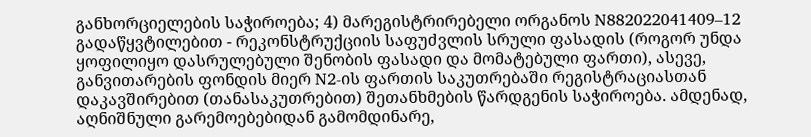განხორციელების საჭიროება; 4) მარეგისტრირებელი ორგანოს N882022041409–12 გადაწყვტილებით - რეკონსტრუქციის საფუძვლის სრული ფასადის (როგორ უნდა ყოფილიყო დასრულებული შენობის ფასადი და მომატებული ფართი), ასევე, განვითარების ფონდის მიერ N2-ის ფართის საკუთრებაში რეგისტრაციასთან დაკავშირებით (თანასაკუთრებით) შეთანხმების წარდგენის საჭიროება. ამდენად, აღნიშნული გარემოებებიდან გამომდინარე,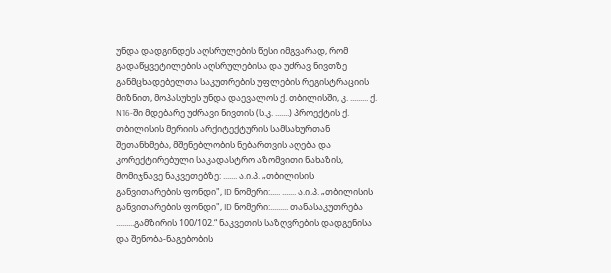უნდა დადგინდეს აღსრულების წესი იმგვარად, რომ გადაწყვეტილების აღსრულებისა და უძრავ ნივთზე განმცხადებელთა საკუთრების უფლების რეგისტრაციის მიზნით, მოპასუხეს უნდა დაევალოს ქ. თბილისში, კ. ......... ქ. N16-ში მდებარე უძრავი ნივთის (ს.კ. .......) პროექტის ქ. თბილისის მერიის არქიტექტურის სამსახურთან შეთანხმება, მშენებლობის ნებართვის აღება და კორექტირებული საკადასტრო აზომვითი ნახაზის, მომიჯნავე ნაკვეთებზე: ....... ა.ი.პ. „თბილისის განვითარების ფონდი", ID ნომერი:..... ....... ა.ი.პ. „თბილისის განვითარების ფონდი", ID ნომერი:......... თანასაკუთრება .........გამზირის 100/102.“ ნაკვეთის საზღვრების დადგენისა და შენობა-ნაგებობის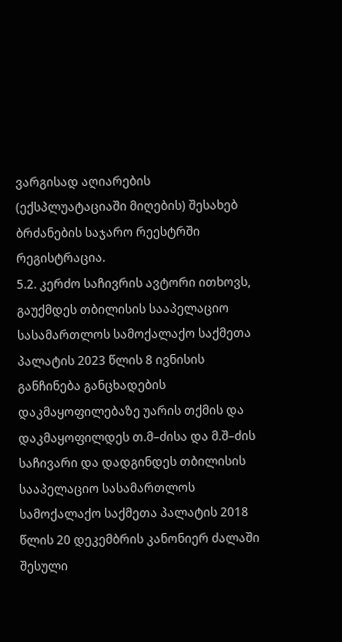ვარგისად აღიარების (ექსპლუატაციაში მიღების) შესახებ ბრძანების საჯარო რეესტრში რეგისტრაცია.
5.2. კერძო საჩივრის ავტორი ითხოვს, გაუქმდეს თბილისის სააპელაციო სასამართლოს სამოქალაქო საქმეთა პალატის 2023 წლის 8 ივნისის განჩინება განცხადების დაკმაყოფილებაზე უარის თქმის და დაკმაყოფილდეს თ.მ–ძისა და მ.შ–ძის საჩივარი და დადგინდეს თბილისის სააპელაციო სასამართლოს სამოქალაქო საქმეთა პალატის 2018 წლის 20 დეკემბრის კანონიერ ძალაში შესული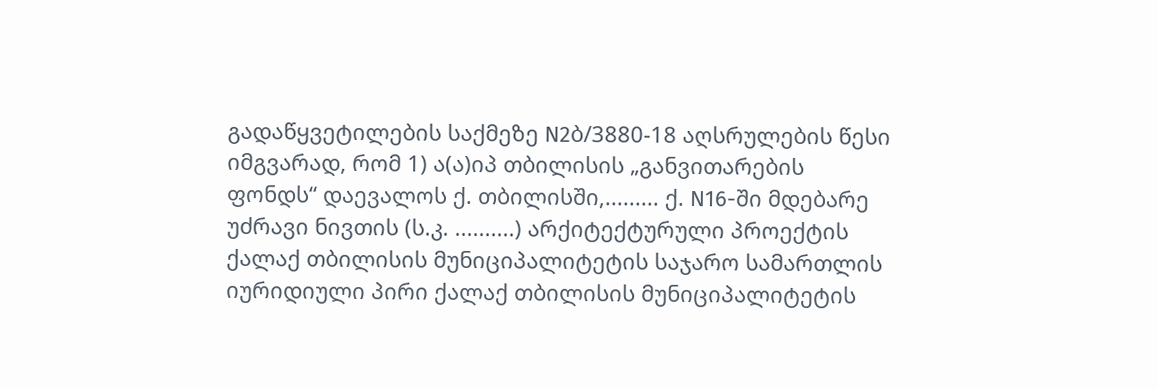გადაწყვეტილების საქმეზე N2ბ/3880-18 აღსრულების წესი იმგვარად, რომ 1) ა(ა)იპ თბილისის „განვითარების ფონდს“ დაევალოს ქ. თბილისში,......... ქ. N16-ში მდებარე უძრავი ნივთის (ს.კ. ..........) არქიტექტურული პროექტის ქალაქ თბილისის მუნიციპალიტეტის საჯარო სამართლის იურიდიული პირი ქალაქ თბილისის მუნიციპალიტეტის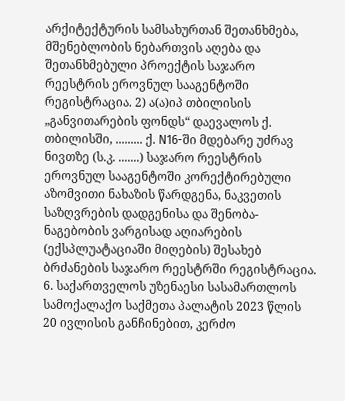არქიტექტურის სამსახურთან შეთანხმება, მშენებლობის ნებართვის აღება და შეთანხმებული პროექტის საჯარო რეესტრის ეროვნულ სააგენტოში რეგისტრაცია. 2) ა(ა)იპ თბილისის „განვითარების ფონდს“ დაევალოს ქ. თბილისში, ......... ქ. N16-ში მდებარე უძრავ ნივთზე (ს.კ. .......) საჯარო რეესტრის ეროვნულ სააგენტოში კორექტირებული აზომვითი ნახაზის წარდგენა, ნაკვეთის საზღვრების დადგენისა და შენობა-ნაგებობის ვარგისად აღიარების (ექსპლუატაციაში მიღების) შესახებ ბრძანების საჯარო რეესტრში რეგისტრაცია.
6. საქართველოს უზენაესი სასამართლოს სამოქალაქო საქმეთა პალატის 2023 წლის 20 ივლისის განჩინებით, კერძო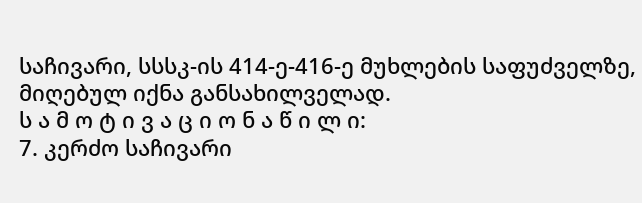საჩივარი, სსსკ-ის 414-ე-416-ე მუხლების საფუძველზე, მიღებულ იქნა განსახილველად.
ს ა მ ო ტ ი ვ ა ც ი ო ნ ა წ ი ლ ი:
7. კერძო საჩივარი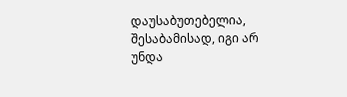დაუსაბუთებელია, შესაბამისად, იგი არ უნდა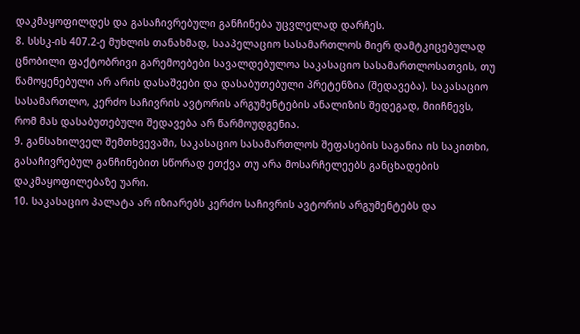დაკმაყოფილდეს და გასაჩივრებული განჩინება უცვლელად დარჩეს.
8. სსსკ-ის 407.2-ე მუხლის თანახმად, სააპელაციო სასამართლოს მიერ დამტკიცებულად ცნობილი ფაქტობრივი გარემოებები სავალდებულოა საკასაციო სასამართლოსათვის, თუ წამოყენებული არ არის დასაშვები და დასაბუთებული პრეტენზია (შედავება). საკასაციო სასამართლო, კერძო საჩივრის ავტორის არგუმენტების ანალიზის შედეგად, მიიჩნევს, რომ მას დასაბუთებული შედავება არ წარმოუდგენია.
9. განსახილველ შემთხვევაში, საკასაციო სასამართლოს შეფასების საგანია ის საკითხი, გასაჩივრებულ განჩინებით სწორად ეთქვა თუ არა მოსარჩელეებს განცხადების დაკმაყოფილებაზე უარი.
10. საკასაციო პალატა არ იზიარებს კერძო საჩივრის ავტორის არგუმენტებს და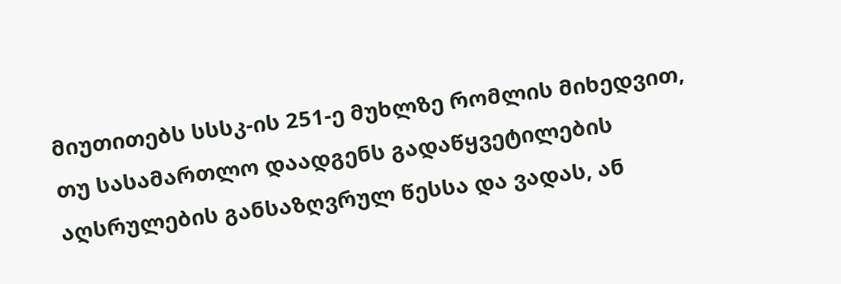მიუთითებს სსსკ-ის 251-ე მუხლზე რომლის მიხედვით, თუ სასამართლო დაადგენს გადაწყვეტილების აღსრულების განსაზღვრულ წესსა და ვადას, ან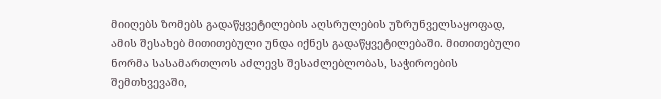მიიღებს ზომებს გადაწყვეტილების აღსრულების უზრუნველსაყოფად, ამის შესახებ მითითებული უნდა იქნეს გადაწყვეტილებაში. მითითებული ნორმა სასამართლოს აძლევს შესაძლებლობას, საჭიროების შემთხვევაში,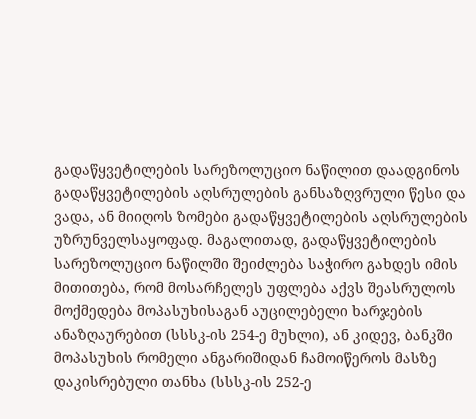გადაწყვეტილების სარეზოლუციო ნაწილით დაადგინოს გადაწყვეტილების აღსრულების განსაზღვრული წესი და ვადა, ან მიიღოს ზომები გადაწყვეტილების აღსრულების უზრუნველსაყოფად. მაგალითად, გადაწყვეტილების სარეზოლუციო ნაწილში შეიძლება საჭირო გახდეს იმის მითითება, რომ მოსარჩელეს უფლება აქვს შეასრულოს მოქმედება მოპასუხისაგან აუცილებელი ხარჯების ანაზღაურებით (სსსკ-ის 254-ე მუხლი), ან კიდევ, ბანკში მოპასუხის რომელი ანგარიშიდან ჩამოიწეროს მასზე დაკისრებული თანხა (სსსკ-ის 252-ე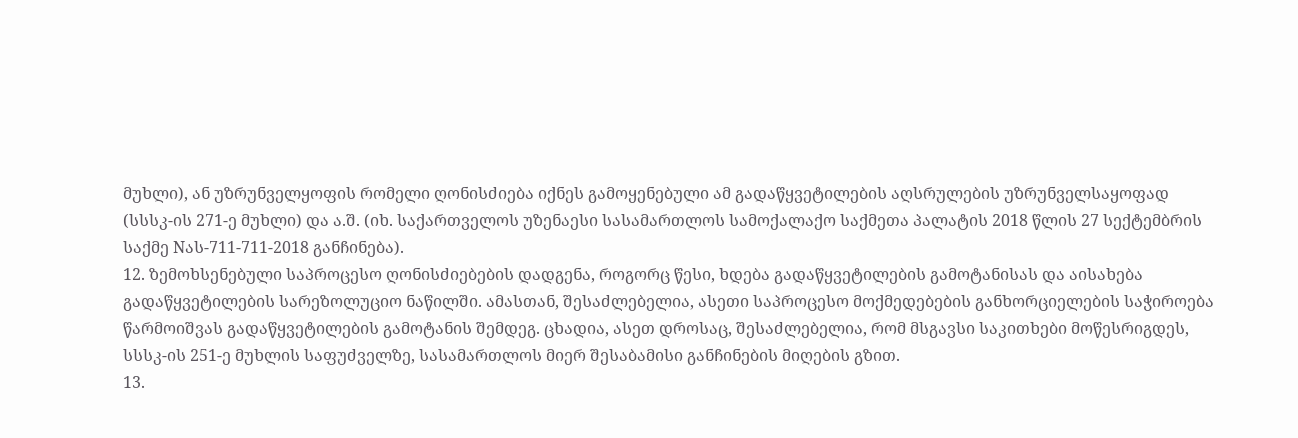მუხლი), ან უზრუნველყოფის რომელი ღონისძიება იქნეს გამოყენებული ამ გადაწყვეტილების აღსრულების უზრუნველსაყოფად (სსსკ-ის 271-ე მუხლი) და ა.შ. (იხ. საქართველოს უზენაესი სასამართლოს სამოქალაქო საქმეთა პალატის 2018 წლის 27 სექტემბრის საქმე Nას-711-711-2018 განჩინება).
12. ზემოხსენებული საპროცესო ღონისძიებების დადგენა, როგორც წესი, ხდება გადაწყვეტილების გამოტანისას და აისახება გადაწყვეტილების სარეზოლუციო ნაწილში. ამასთან, შესაძლებელია, ასეთი საპროცესო მოქმედებების განხორციელების საჭიროება წარმოიშვას გადაწყვეტილების გამოტანის შემდეგ. ცხადია, ასეთ დროსაც, შესაძლებელია, რომ მსგავსი საკითხები მოწესრიგდეს, სსსკ-ის 251-ე მუხლის საფუძველზე, სასამართლოს მიერ შესაბამისი განჩინების მიღების გზით.
13.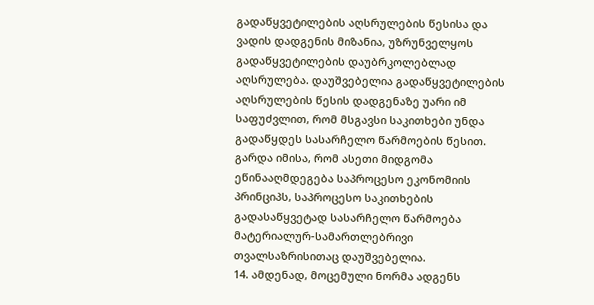გადაწყვეტილების აღსრულების წესისა და ვადის დადგენის მიზანია, უზრუნველყოს გადაწყვეტილების დაუბრკოლებლად აღსრულება. დაუშვებელია გადაწყვეტილების აღსრულების წესის დადგენაზე უარი იმ საფუძვლით, რომ მსგავსი საკითხები უნდა გადაწყდეს სასარჩელო წარმოების წესით. გარდა იმისა, რომ ასეთი მიდგომა ეწინააღმდეგება საპროცესო ეკონომიის პრინციპს, საპროცესო საკითხების გადასაწყვეტად სასარჩელო წარმოება მატერიალურ-სამართლებრივი თვალსაზრისითაც დაუშვებელია.
14. ამდენად, მოცემული ნორმა ადგენს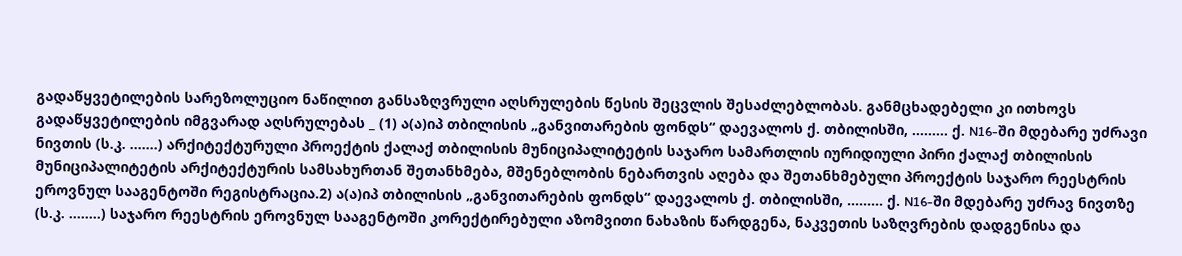გადაწყვეტილების სარეზოლუციო ნაწილით განსაზღვრული აღსრულების წესის შეცვლის შესაძლებლობას. განმცხადებელი კი ითხოვს გადაწყვეტილების იმგვარად აღსრულებას _ (1) ა(ა)იპ თბილისის „განვითარების ფონდს“ დაევალოს ქ. თბილისში, ......... ქ. N16-ში მდებარე უძრავი ნივთის (ს.კ. .......) არქიტექტურული პროექტის ქალაქ თბილისის მუნიციპალიტეტის საჯარო სამართლის იურიდიული პირი ქალაქ თბილისის მუნიციპალიტეტის არქიტექტურის სამსახურთან შეთანხმება, მშენებლობის ნებართვის აღება და შეთანხმებული პროექტის საჯარო რეესტრის ეროვნულ სააგენტოში რეგისტრაცია.2) ა(ა)იპ თბილისის „განვითარების ფონდს“ დაევალოს ქ. თბილისში, ......... ქ. N16-ში მდებარე უძრავ ნივთზე (ს.კ. ........) საჯარო რეესტრის ეროვნულ სააგენტოში კორექტირებული აზომვითი ნახაზის წარდგენა, ნაკვეთის საზღვრების დადგენისა და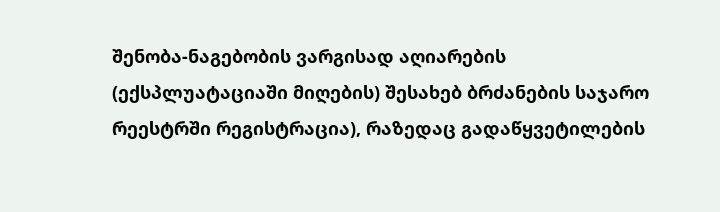შენობა-ნაგებობის ვარგისად აღიარების (ექსპლუატაციაში მიღების) შესახებ ბრძანების საჯარო რეესტრში რეგისტრაცია), რაზედაც გადაწყვეტილების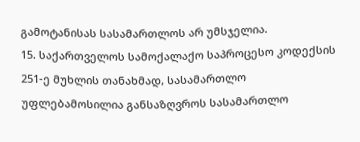გამოტანისას სასამართლოს არ უმსჯელია.
15. საქართველოს სამოქალაქო საპროცესო კოდექსის 251-ე მუხლის თანახმად, სასამართლო უფლებამოსილია განსაზღვროს სასამართლო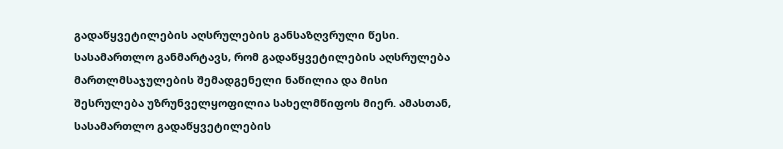გადაწყვეტილების აღსრულების განსაზღვრული წესი. სასამართლო განმარტავს, რომ გადაწყვეტილების აღსრულება მართლმსაჯულების შემადგენელი ნაწილია და მისი შესრულება უზრუნველყოფილია სახელმწიფოს მიერ. ამასთან, სასამართლო გადაწყვეტილების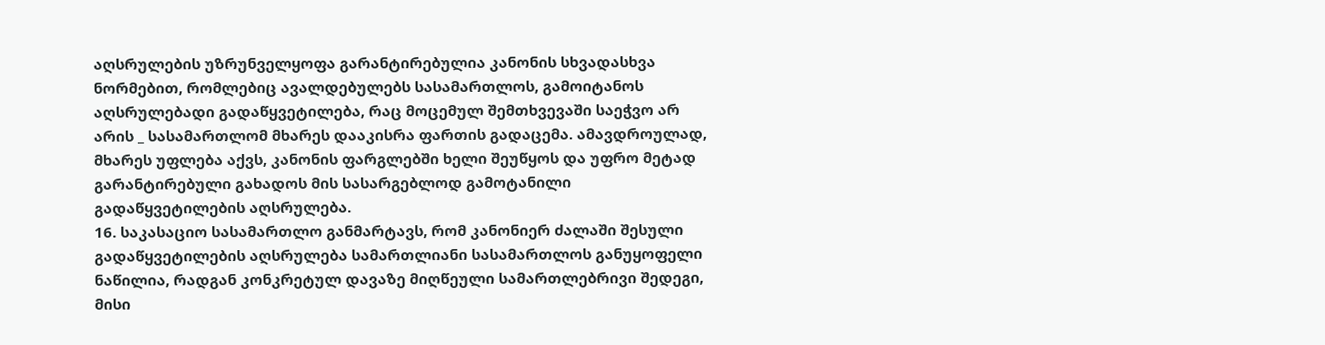აღსრულების უზრუნველყოფა გარანტირებულია კანონის სხვადასხვა ნორმებით, რომლებიც ავალდებულებს სასამართლოს, გამოიტანოს აღსრულებადი გადაწყვეტილება, რაც მოცემულ შემთხვევაში საეჭვო არ არის _ სასამართლომ მხარეს დააკისრა ფართის გადაცემა. ამავდროულად, მხარეს უფლება აქვს, კანონის ფარგლებში ხელი შეუწყოს და უფრო მეტად გარანტირებული გახადოს მის სასარგებლოდ გამოტანილი გადაწყვეტილების აღსრულება.
16. საკასაციო სასამართლო განმარტავს, რომ კანონიერ ძალაში შესული გადაწყვეტილების აღსრულება სამართლიანი სასამართლოს განუყოფელი ნაწილია, რადგან კონკრეტულ დავაზე მიღწეული სამართლებრივი შედეგი, მისი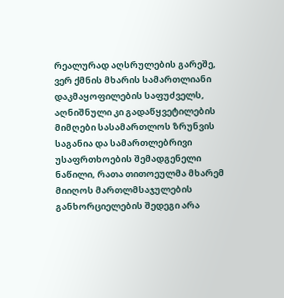რეალურად აღსრულების გარეშე, ვერ ქმნის მხარის სამართლიანი დაკმაყოფილების საფუძველს, აღნიშნული კი გადაწყვეტილების მიმღები სასამართლოს ზრუნვის საგანია და სამართლებრივი უსაფრთხოების შემადგენელი ნაწილი, რათა თითოეულმა მხარემ მიიღოს მართლმსაჯულების განხორციელების შედეგი არა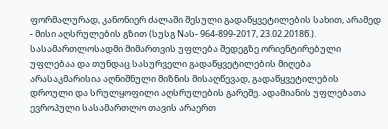ფორმალურად, კანონიერ ძალაში შესული გადაწყვეტილების სახით, არამედ - მისი აღსრულების გზით (სუსგ Nას- 964-899-2017, 23.02.2018წ.). სასამართლოსადმი მიმართვის უფლება შედეგზე ორიენტირებული უფლებაა და თუნდაც სასურველი გადაწყვეტილების მიღება არასაკმარისია აღნიშნული მიზნის მისაღწევად, გადაწყვეტილების დროული და სრულყოფილი აღსრულების გარეშე. ადამიანის უფლებათა ევროპული სასამართლო თავის არაერთ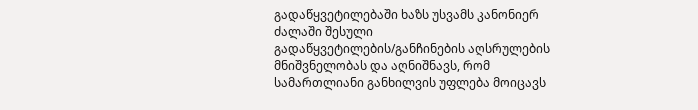გადაწყვეტილებაში ხაზს უსვამს კანონიერ ძალაში შესული გადაწყვეტილების/განჩინების აღსრულების მნიშვნელობას და აღნიშნავს, რომ სამართლიანი განხილვის უფლება მოიცავს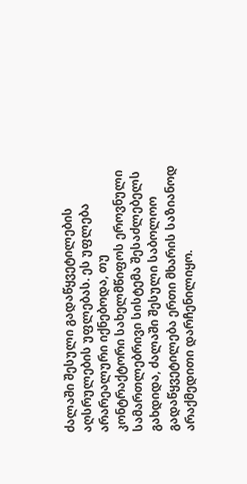ძალაში შესული გადაწყვეტილების აღსრულების უფლებას. ეს უფლება არარეალური იქნებოდა, თუ კონტრაქტორი სახელმწიფოს ეროვნული სამართლებრივი სისტემა შესაძლებელს გახდიდა, ძალაში შესული საბოლოო გადაწყვეტილება ერთი მხარის საზიანოდ არაქმედითი დარჩენილიყო.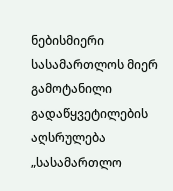ნებისმიერი სასამართლოს მიერ გამოტანილი გადაწყვეტილების აღსრულება „სასამართლო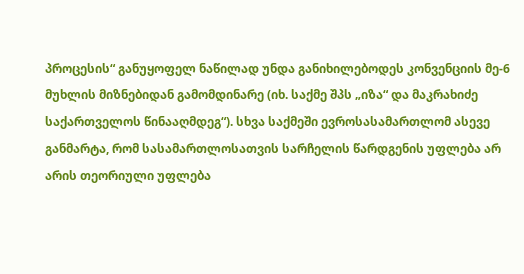პროცესის“ განუყოფელ ნაწილად უნდა განიხილებოდეს კონვენციის მე-6 მუხლის მიზნებიდან გამომდინარე (იხ. საქმე შპს „იზა“ და მაკრახიძე საქართველოს წინააღმდეგ“). სხვა საქმეში ევროსასამართლომ ასევე განმარტა, რომ სასამართლოსათვის სარჩელის წარდგენის უფლება არ არის თეორიული უფლება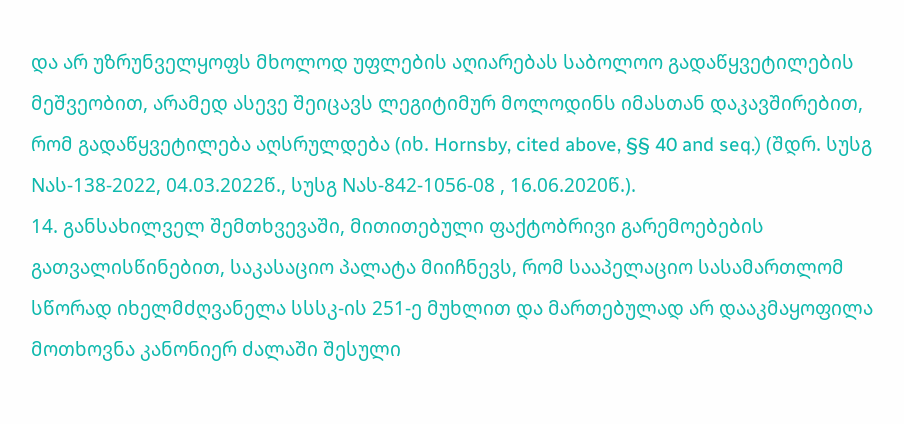და არ უზრუნველყოფს მხოლოდ უფლების აღიარებას საბოლოო გადაწყვეტილების მეშვეობით, არამედ ასევე შეიცავს ლეგიტიმურ მოლოდინს იმასთან დაკავშირებით, რომ გადაწყვეტილება აღსრულდება (იხ. Hornsby, cited above, §§ 40 and seq.) (შდრ. სუსგ Nას-138-2022, 04.03.2022წ., სუსგ Nას-842-1056-08 , 16.06.2020წ.).
14. განსახილველ შემთხვევაში, მითითებული ფაქტობრივი გარემოებების გათვალისწინებით, საკასაციო პალატა მიიჩნევს, რომ სააპელაციო სასამართლომ სწორად იხელმძღვანელა სსსკ-ის 251-ე მუხლით და მართებულად არ დააკმაყოფილა მოთხოვნა კანონიერ ძალაში შესული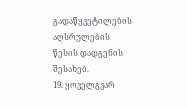გადაწყვეტილების აღსრულების წესის დადგენის შესახებ.
19. ყოველგვარ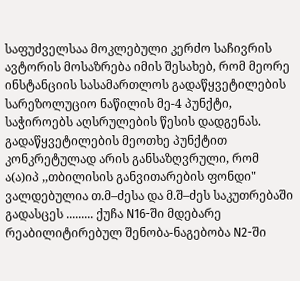საფუძველსაა მოკლებული კერძო საჩივრის ავტორის მოსაზრება იმის შესახებ, რომ მეორე ინსტანციის სასამართლოს გადაწყვეტილების სარეზოლუციო ნაწილის მე-4 პუნქტი, საჭიროებს აღსრულების წესის დადგენას. გადაწყვეტილების მეოთხე პუნქტით კონკრეტულად არის განსაზღვრული, რომ ა(ა)იპ ,,თბილისის განვითარების ფონდი" ვალდებულია თ.მ–ძესა და მ.შ–ძეს საკუთრებაში გადასცეს ......... ქუჩა N16-ში მდებარე რეაბილიტირებულ შენობა-ნაგებობა N2-ში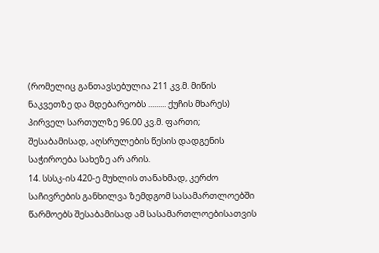(რომელიც განთავსებულია 211 კვ.მ. მიწის ნაკვეთზე და მდებარეობს ......... ქუჩის მხარეს) პირველ სართულზე 96.00 კვ.მ. ფართი; შესაბამისად, აღსრულების წესის დადგენის საჭიროება სახეზე არ არის.
14. სსსკ-ის 420-ე მუხლის თანახმად, კერძო საჩივრების განხილვა ზემდგომ სასამართლოებში წარმოებს შესაბამისად ამ სასამართლოებისათვის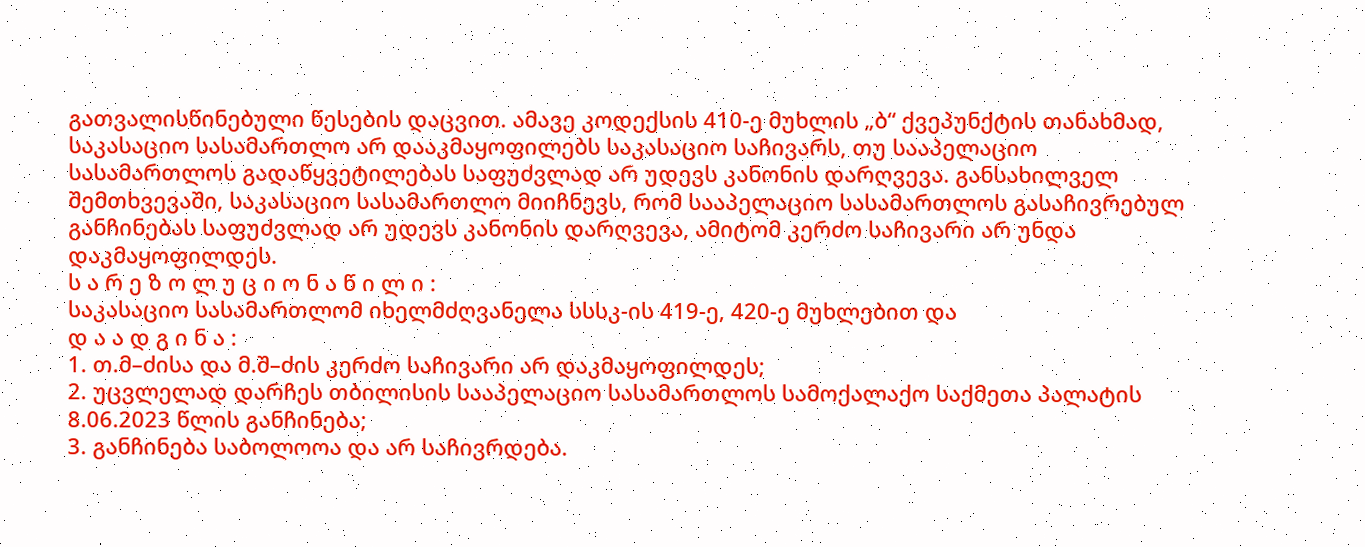გათვალისწინებული წესების დაცვით. ამავე კოდექსის 410-ე მუხლის „ბ“ ქვეპუნქტის თანახმად, საკასაციო სასამართლო არ დააკმაყოფილებს საკასაციო საჩივარს, თუ სააპელაციო სასამართლოს გადაწყვეტილებას საფუძვლად არ უდევს კანონის დარღვევა. განსახილველ შემთხვევაში, საკასაციო სასამართლო მიიჩნევს, რომ სააპელაციო სასამართლოს გასაჩივრებულ განჩინებას საფუძვლად არ უდევს კანონის დარღვევა, ამიტომ კერძო საჩივარი არ უნდა დაკმაყოფილდეს.
ს ა რ ე ზ ო ლ უ ც ი ო ნ ა წ ი ლ ი :
საკასაციო სასამართლომ იხელმძღვანელა სსსკ-ის 419-ე, 420-ე მუხლებით და
დ ა ა დ გ ი ნ ა :
1. თ.მ–ძისა და მ.შ–ძის კერძო საჩივარი არ დაკმაყოფილდეს;
2. უცვლელად დარჩეს თბილისის სააპელაციო სასამართლოს სამოქალაქო საქმეთა პალატის 8.06.2023 წლის განჩინება;
3. განჩინება საბოლოოა და არ საჩივრდება.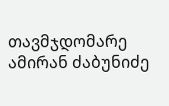თავმჯდომარე ამირან ძაბუნიძე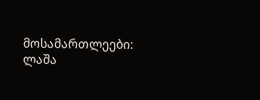მოსამართლეები: ლაშა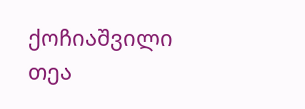ქოჩიაშვილი
თეა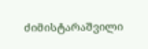ძიმისტარაშვილი